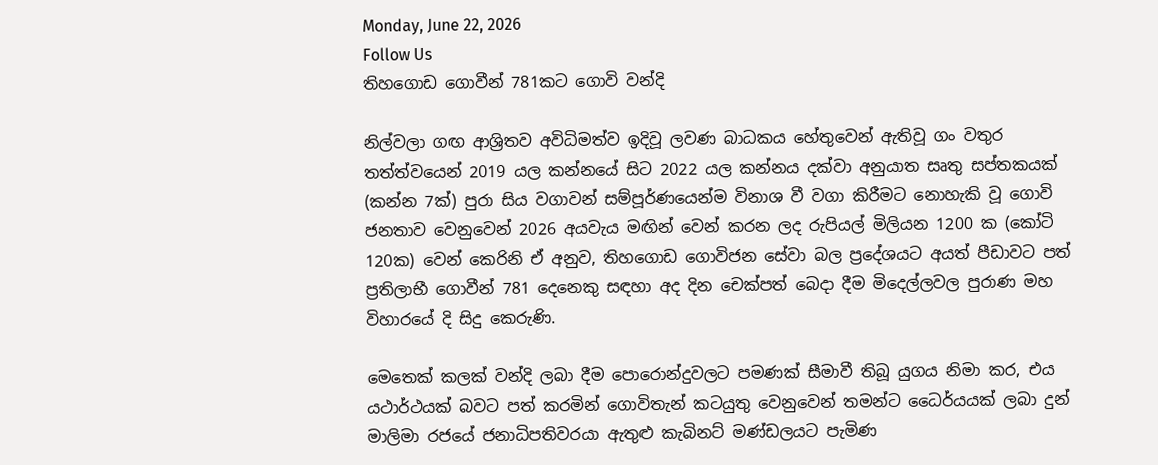Monday, June 22, 2026
Follow Us
තිහගොඩ ගොවීන් 781කට ගොවි වන්දි

නිල්වලා ගඟ ආශ්‍රිතව අවිධිමත්ව ඉදිවූ ලවණ බාධකය හේතුවෙන් ඇතිවූ ගං වතුර තත්ත්වයෙන් 2019 යල කන්නයේ සිට 2022 යල කන්නය දක්වා අනුයාත සෘතු සප්තකයක් (කන්න 7ක්) පුරා සිය වගාවන් සම්පූර්ණයෙන්ම විනාශ වී වගා කිරීමට නොහැකි වූ ගොවි ජනතාව වෙනුවෙන් 2026 අයවැය මඟින් වෙන් කරන ලද රුපියල් මිලියන 1200 ක (කෝටි 120ක) වෙන් කෙරිනි ඒ අනුව, තිහගොඩ ගොවිජන සේවා බල ප්‍රදේශයට අයත් පීඩාවට පත් ප්‍රතිලාභී ගොවීන් 781 දෙනෙකු සඳහා අද දින චෙක්පත් බෙදා දීම මිදෙල්ලවල පුරාණ මහ විහාරයේ දි සිදු කෙරුණි.

මෙතෙක් කලක් වන්දි ලබා දීම පොරොන්දුවලට පමණක් සීමාවී තිබූ යුගය නිමා කර, එය යථාර්ථයක් බවට පත් කරමින් ගොවිතැන් කටයුතු වෙනුවෙන් තමන්ට ධෛර්යයක් ලබා දුන් මාලිමා රජයේ ජනාධිපතිවරයා ඇතුළු කැබිනට් මණ්ඩලයට පැමිණ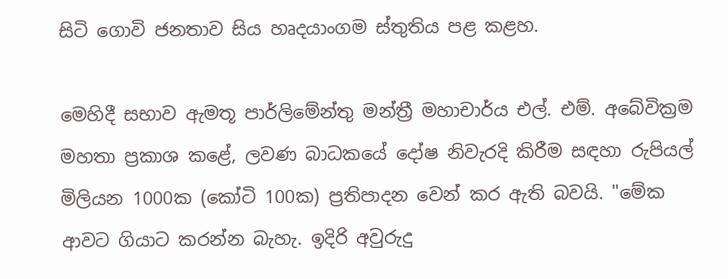සිටි ගොවි ජනතාව සිය හෘදයාංගම ස්තුතිය පළ කළහ.

මෙහිදී සභාව ඇමතූ පාර්ලිමේන්තු මන්ත්‍රී මහාචාර්ය එල්. එම්. අබේවික්‍රම මහතා ප්‍රකාශ කළේ, ලවණ බාධකයේ දෝෂ නිවැරදි කිරීම සඳහා රුපියල් මිලියන 1000ක (කෝටි 100ක) ප්‍රතිපාදන වෙන් කර ඇති බවයි. "මේක ආවට ගියාට කරන්න බැහැ. ඉදිරි අවුරුදු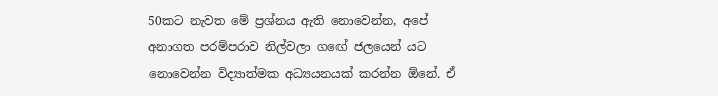50කට නැවත මේ ප්‍රශ්නය ඇති නොවෙන්න, අපේ අනාගත පරම්පරාව නිල්වලා ගඟේ ජලයෙන් යට නොවෙන්න විද්‍යාත්මක අධ්‍යයනයක් කරන්න ඕනේ. ඒ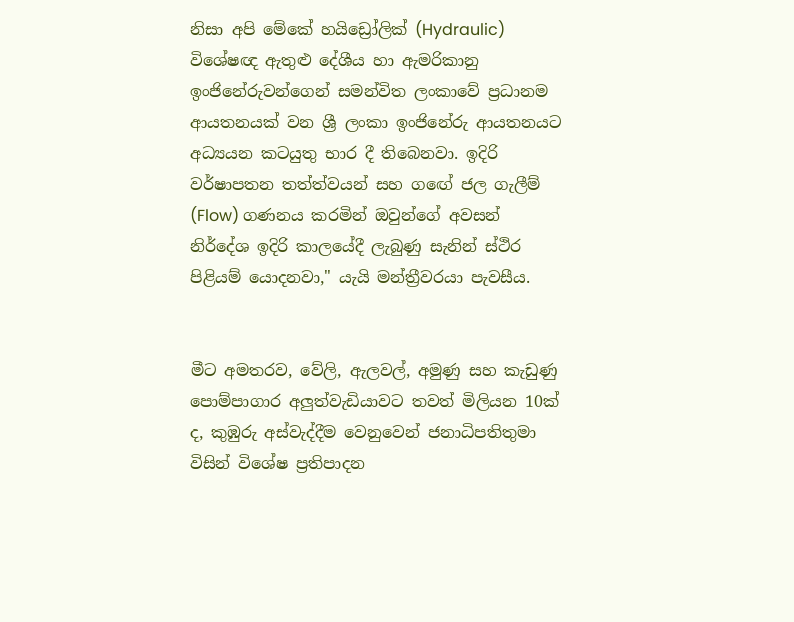නිසා අපි මේකේ හයිඩ්‍රෝලික් (Hydraulic) විශේෂඥ ඇතුළු දේශීය හා ඇමරිකානු ඉංජිනේරුවන්ගෙන් සමන්විත ලංකාවේ ප්‍රධානම ආයතනයක් වන ශ්‍රී ලංකා ඉංජිනේරු ආයතනයට අධ්‍යයන කටයුතු භාර දී තිබෙනවා. ඉදිරි වර්ෂාපතන තත්ත්වයන් සහ ගඟේ ජල ගැලීම් (Flow) ගණනය කරමින් ඔවුන්ගේ අවසන් නිර්දේශ ඉදිරි කාලයේදී ලැබුණු සැනින් ස්ථිර පිළියම් යොදනවා," යැයි මන්ත්‍රීවරයා පැවසීය.


මීට අමතරව, වේලි, ඇලවල්, අමුණු සහ කැඩුණු පොම්පාගාර අලුත්වැඩියාවට තවත් මිලියන 10ක් ද, කුඹුරු අස්වැද්දීම වෙනුවෙන් ජනාධිපතිතුමා විසින් විශේෂ ප්‍රතිපාදන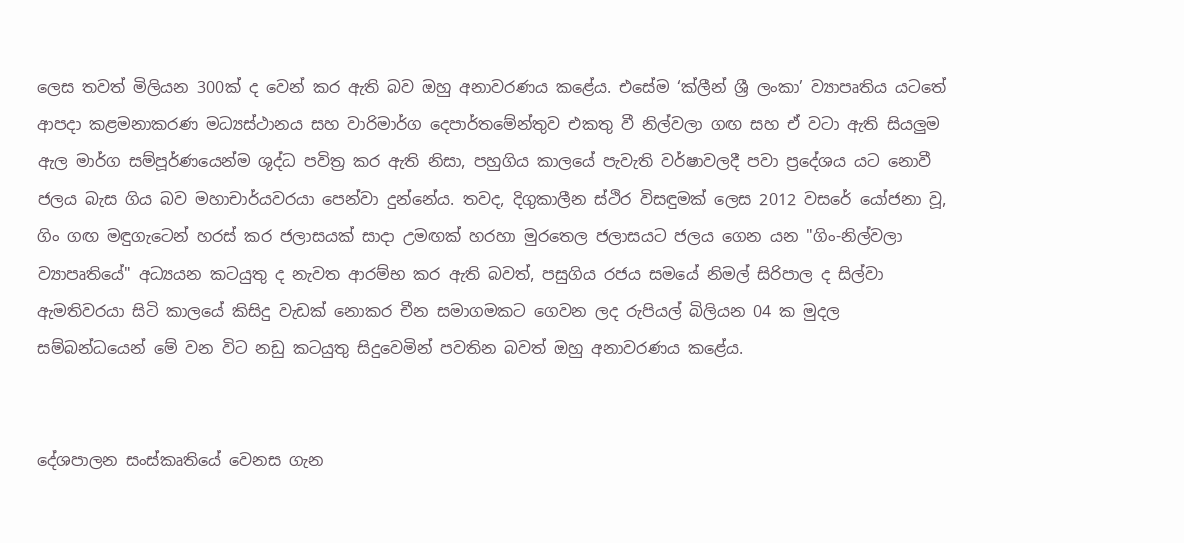ලෙස තවත් මිලියන 300ක් ද වෙන් කර ඇති බව ඔහු අනාවරණය කළේය. එසේම ‘ක්ලීන් ශ්‍රී ලංකා’ ව්‍යාපෘතිය යටතේ ආපදා කළමනාකරණ මධ්‍යස්ථානය සහ වාරිමාර්ග දෙපාර්තමේන්තුව එකතු වී නිල්වලා ගඟ සහ ඒ වටා ඇති සියලුම ඇල මාර්ග සම්පූර්ණයෙන්ම ශුද්ධ පවිත්‍ර කර ඇති නිසා, පහුගිය කාලයේ පැවැති වර්ෂාවලදී පවා ප්‍රදේශය යට නොවී ජලය බැස ගිය බව මහාචාර්යවරයා පෙන්වා දුන්නේය. තවද, දිගුකාලීන ස්ථිර විසඳුමක් ලෙස 2012 වසරේ යෝජනා වූ, ගිං ගඟ මඳුගැටෙන් හරස් කර ජලාසයක් සාදා උමඟක් හරහා මුරතෙල ජලාසයට ජලය ගෙන යන "ගිං-නිල්වලා ව්‍යාපෘතියේ" අධ්‍යයන කටයුතු ද නැවත ආරම්භ කර ඇති බවත්, පසුගිය රජය සමයේ නිමල් සිරිපාල ද සිල්වා ඇමතිවරයා සිටි කාලයේ කිසිදු වැඩක් නොකර චීන සමාගමකට ගෙවන ලද රුපියල් බිලියන 04 ක මුදල සම්බන්ධයෙන් මේ වන විට නඩු කටයුතු සිදුවෙමින් පවතින බවත් ඔහු අනාවරණය කළේය.


දේශපාලන සංස්කෘතියේ වෙනස ගැන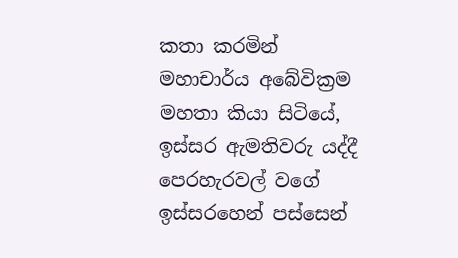කතා කරමින් මහාචාර්ය අබේවික්‍රම මහතා කියා සිටියේ, ඉස්සර ඇමතිවරු යද්දී පෙරහැරවල් වගේ ඉස්සරහෙන් පස්සෙන්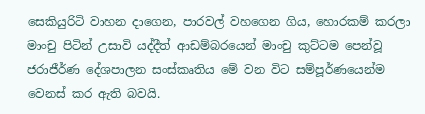සෙකියුරිටි වාහන දාගෙන, පාරවල් වහගෙන ගිය, හොරකම් කරලා මාංචු පිටින් උසාවි යද්දීත් ආඩම්බරයෙන් මාංචු කුට්ටම පෙන්වූ ජරාජීර්ණ දේශපාලන සංස්කෘතිය මේ වන විට සම්පූර්ණයෙන්ම වෙනස් කර ඇති බවයි.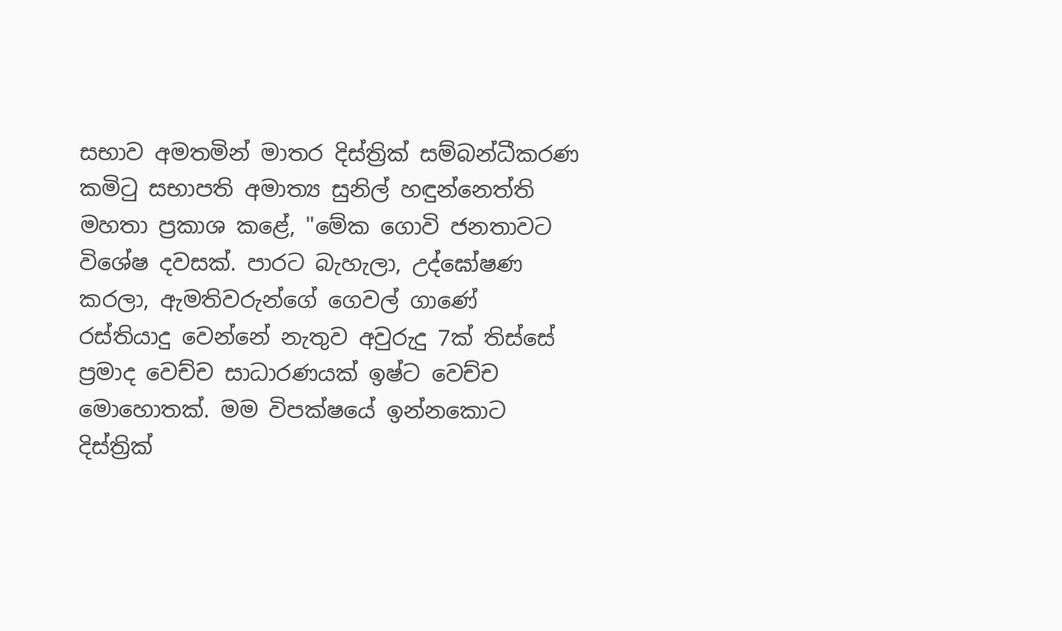සභාව අමතමින් මාතර දිස්ත්‍රික් සම්බන්ධීකරණ කමිටු සභාපති අමාත්‍ය සුනිල් හඳුන්නෙත්ති මහතා ප්‍රකාශ කළේ, "මේක ගොවි ජනතාවට විශේෂ දවසක්. පාරට බැහැලා, උද්ඝෝෂණ කරලා, ඇමතිවරුන්ගේ ගෙවල් ගාණේ රස්තියාදු වෙන්නේ නැතුව අවුරුදු 7ක් තිස්සේ ප්‍රමාද වෙච්ච සාධාරණයක් ඉෂ්ට වෙච්ච මොහොතක්. මම විපක්ෂයේ ඉන්නකොට දිස්ත්‍රික්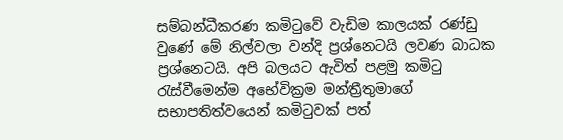සම්බන්ධීකරණ කමිටුවේ වැඩිම කාලයක් රණ්ඩු වුණේ මේ නිල්වලා වන්දි ප්‍රශ්නෙටයි ලවණ බාධක ප්‍රශ්නෙටයි. අපි බලයට ඇවිත් පළමු කමිටු රැස්වීමෙන්ම අභේවික්‍රම මන්ත්‍රීතුමාගේ සභාපතිත්වයෙන් කමිටුවක් පත්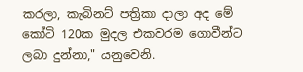කරලා, කැබිනට් පත්‍රිකා දාලා අද මේ කෝටි 120ක මුදල එකවරම ගොවීන්ට ලබා දුන්නා," යනුවෙනි.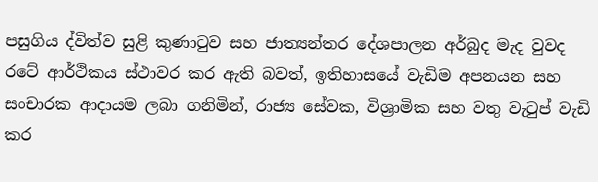පසුගිය ද්විත්ව සුළි කුණාටුව සහ ජාත්‍යන්තර දේශපාලන අර්බුද මැද වුවද රටේ ආර්ථිකය ස්ථාවර කර ඇති බවත්, ඉතිහාසයේ වැඩිම අපනයන සහ සංචාරක ආදායම ලබා ගනිමින්, රාජ්‍ය සේවක, විශ්‍රාමික සහ වතු වැටුප් වැඩි කර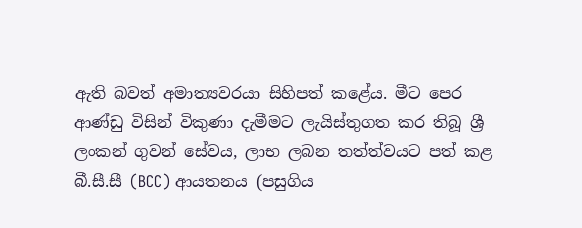ඇති බවත් අමාත්‍යවරයා සිහිපත් කළේය. මීට පෙර ආණ්ඩු විසින් විකුණා දැමීමට ලැයිස්තුගත කර තිබූ ශ්‍රී ලංකන් ගුවන් සේවය, ලාභ ලබන තත්ත්වයට පත් කළ බී.සී.සී (BCC) ආයතනය (පසුගිය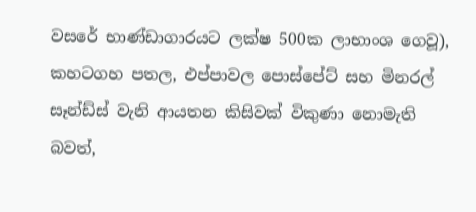වසරේ භාණ්ඩාගාරයට ලක්ෂ 500ක ලාභාංශ ගෙවූ), කහටගහ පතල, එප්පාවල පොස්පේට් සහ මිනරල් සෑන්ඩ්ස් වැනි ආයතන කිසිවක් විකුණා නොමැති බවත්,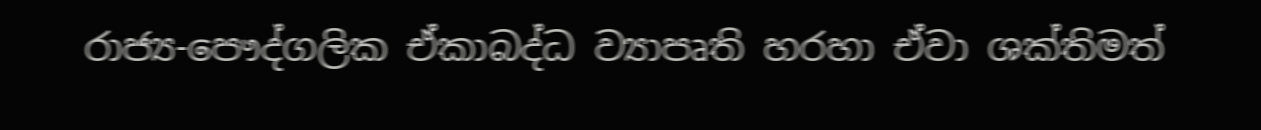රාජ්‍ය-පෞද්ගලික ඒකාබද්ධ ව්‍යාපෘති හරහා ඒවා ශක්තිමත්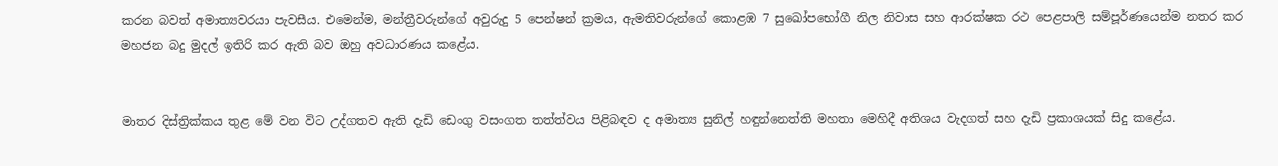කරන බවත් අමාත්‍යවරයා පැවසීය. එමෙන්ම, මන්ත්‍රීවරුන්ගේ අවුරුදු 5 පෙන්ෂන් ක්‍රමය, ඇමතිවරුන්ගේ කොළඹ 7 සුඛෝපභෝගී නිල නිවාස සහ ආරක්ෂක රථ පෙළපාලි සම්පූර්ණයෙන්ම නතර කර මහජන බදු මුදල් ඉතිරි කර ඇති බව ඔහු අවධාරණය කළේය.


මාතර දිස්ත්‍රික්කය තුළ මේ වන විට උද්ගතව ඇති දැඩි ඩෙංගු වසංගත තත්ත්වය පිළිබඳව ද අමාත්‍ය සුනිල් හඳුන්නෙත්ති මහතා මෙහිදී අතිශය වැදගත් සහ දැඩි ප්‍රකාශයක් සිදු කළේය.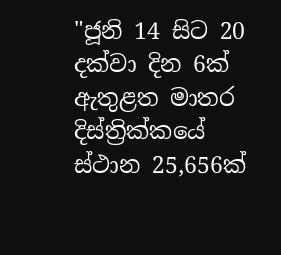"ජූනි 14 සිට 20 දක්වා දින 6ක් ඇතුළත මාතර දිස්ත්‍රික්කයේ ස්ථාන 25,656ක්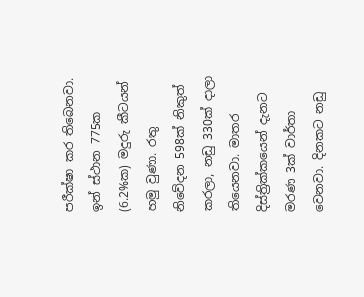පරීක්ෂා කර තිබෙනවා. ඉන් ස්ථාන 775ක (6.2%ක) මදුරු කීටයන් හමු වුණා. රතු නිවේදන 598ක් නිකුත් කරලා, නඩු 330ක් දාලා තියෙනවා. මාතර දිස්ත්‍රික්කයෙන් දැනට මරණ 3ක් වාර්තා වෙනවා. දිනකට නඩු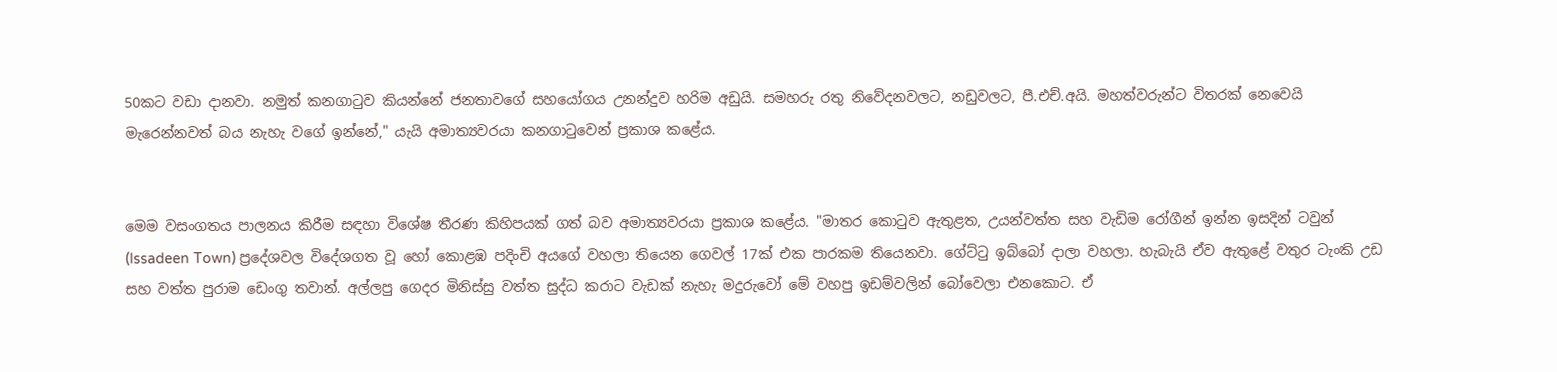50කට වඩා දානවා. නමුත් කනගාටුව කියන්නේ ජනතාවගේ සහයෝගය උනන්දුව හරිම අඩුයි. සමහරු රතු නිවේදනවලට, නඩුවලට, පී.එච්.අයි. මහත්වරුන්ට විතරක් නෙවෙයි මැරෙන්නවත් බය නැහැ වගේ ඉන්නේ," යැයි අමාත්‍යවරයා කනගාටුවෙන් ප්‍රකාශ කළේය.


මෙම වසංගතය පාලනය කිරීම සඳහා විශේෂ තීරණ කිහිපයක් ගත් බව අමාත්‍යවරයා ප්‍රකාශ කළේය. "මාතර කොටුව ඇතුළත, උයන්වත්ත සහ වැඩිම රෝගීන් ඉන්න ඉසදින් ටවුන් (Issadeen Town) ප්‍රදේශවල විදේශගත වූ හෝ කොළඹ පදිංචි අයගේ වහලා තියෙන ගෙවල් 17ක් එක පාරකම තියෙනවා. ගේට්ටු ඉබ්බෝ දාලා වහලා. හැබැයි ඒව ඇතුළේ වතුර ටැංකි උඩ සහ වත්ත පුරාම ඩෙංගු තවාන්. අල්ලපු ගෙදර මිනිස්සු වත්ත සුද්ධ කරාට වැඩක් නැහැ මදුරුවෝ මේ වහපු ඉඩම්වලින් බෝවෙලා එනකොට. ඒ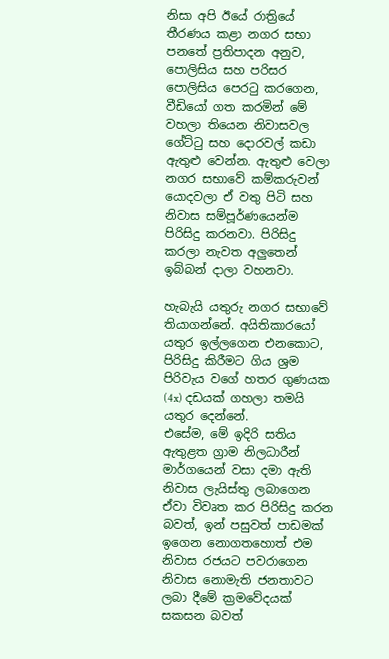නිසා අපි ඊයේ රාත්‍රියේ තීරණය කළා නගර සභා පනතේ ප්‍රතිපාදන අනුව, පොලිසිය සහ පරිසර පොලිසිය පෙරටු කරගෙන, වීඩියෝ ගත කරමින් මේ වහලා තියෙන නිවාසවල ගේට්ටු සහ දොරවල් කඩා ඇතුළු වෙන්න. ඇතුළු වෙලා නගර සභාවේ කම්කරුවන් යොදවලා ඒ වතු පිටි සහ නිවාස සම්පූර්ණයෙන්ම පිරිසිදු කරනවා. පිරිසිදු කරලා නැවත අලුතෙන් ඉබ්බන් දාලා වහනවා.

හැබැයි යතුරු නගර සභාවේ තියාගන්නේ. අයිතිකාරයෝ යතුර ඉල්ලගෙන එනකොට, පිරිසිදු කිරීමට ගිය ශ්‍රම පිරිවැය වගේ හතර ගුණයක (4x) දඩයක් ගහලා තමයි යතුර දෙන්නේ.
එසේම, මේ ඉදිරි සතිය ඇතුළත ග්‍රාම නිලධාරීන් මාර්ගයෙන් වසා දමා ඇති නිවාස ලැයිස්තු ලබාගෙන ඒවා විවෘත කර පිරිසිදු කරන බවත්, ඉන් පසුවත් පාඩමක් ඉගෙන නොගතහොත් එම නිවාස රජයට පවරාගෙන නිවාස නොමැති ජනතාවට ලබා දීමේ ක්‍රමවේදයක් සකසන බවත්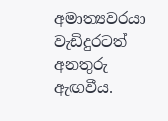අමාත්‍යවරයා වැඩිදුරටත් අනතුරු ඇඟවීය.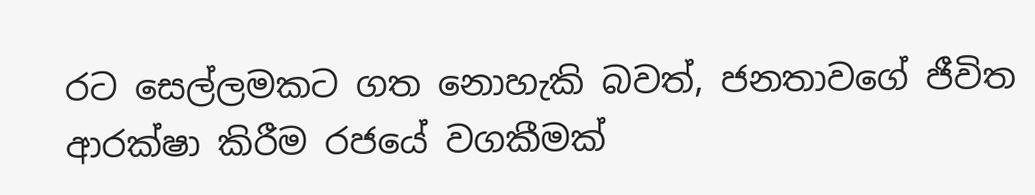රට සෙල්ලමකට ගත නොහැකි බවත්, ජනතාවගේ ජීවිත ආරක්ෂා කිරීම රජයේ වගකීමක්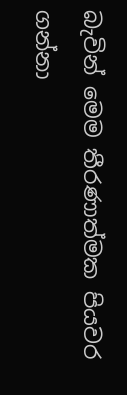බැවින් මෙම තීරණාත්මක පියවර ගන්නා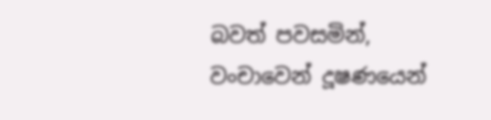බවත් පවසමින්, වංචාවෙන් දූෂණයෙන්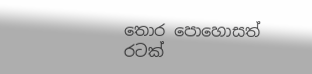තොර පොහොසත් රටක්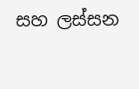සහ ලස්සන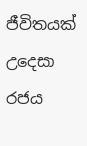ජීවිතයක් උදෙසා රජය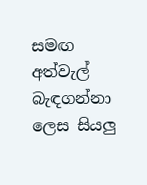සමඟ අත්වැල් බැඳගන්නා ලෙස සියලු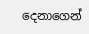දෙනාගෙන්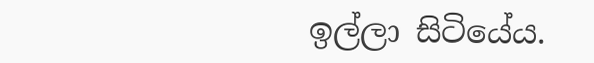ඉල්ලා සිටියේය.